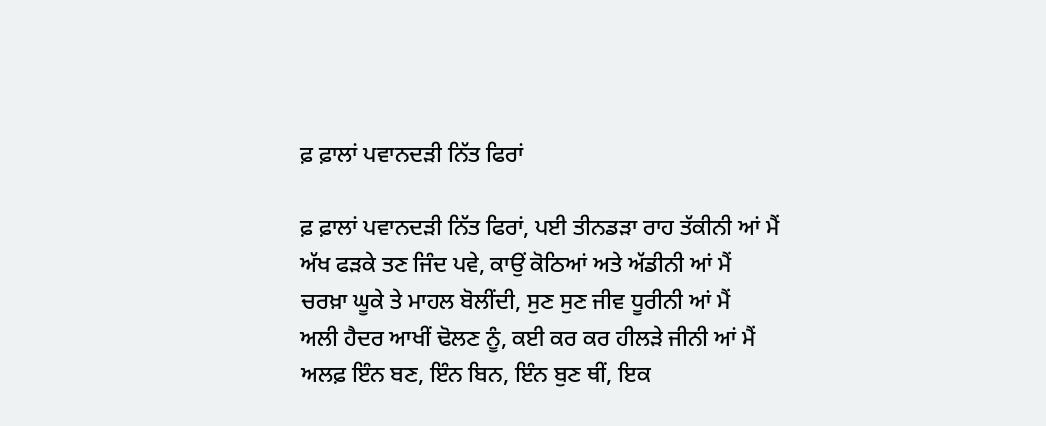ਫ਼ ਫ਼ਾਲਾਂ ਪਵਾਨਦੜੀ ਨਿੱਤ ਫਿਰਾਂ

ਫ਼ ਫ਼ਾਲਾਂ ਪਵਾਨਦੜੀ ਨਿੱਤ ਫਿਰਾਂ, ਪਈ ਤੀਨਡੜਾ ਰਾਹ ਤੱਕੀਨੀ ਆਂ ਮੈਂ
ਅੱਖ ਫੜਕੇ ਤਣ ਜਿੰਦ ਪਵੇ, ਕਾਉਂ ਕੋਠਿਆਂ ਅਤੇ ਅੱਡੀਨੀ ਆਂ ਮੈਂ
ਚਰਖ਼ਾ ਘੂਕੇ ਤੇ ਮਾਹਲ ਬੋਲੀਂਦੀ, ਸੁਣ ਸੁਣ ਜੀਵ ਧੂਰੀਨੀ ਆਂ ਮੈਂ
ਅਲੀ ਹੈਦਰ ਆਖੀਂ ਢੋਲਣ ਨੂੰ, ਕਈ ਕਰ ਕਰ ਹੀਲੜੇ ਜੀਨੀ ਆਂ ਮੈਂ
ਅਲਫ਼ ਇੰਨ ਬਣ, ਇੰਨ ਬਿਨ, ਇੰਨ ਬੁਣ ਥੀਂ, ਇਕ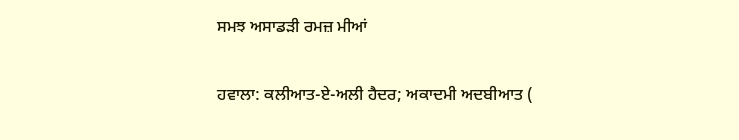ਸਮਝ ਅਸਾਡੜੀ ਰਮਜ਼ ਮੀਆਂ

ਹਵਾਲਾ: ਕਲੀਆਤ-ਏ-ਅਲੀ ਹੈਦਰ; ਅਕਾਦਮੀ ਅਦਬੀਆਤ (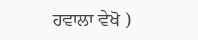ਹਵਾਲਾ ਵੇਖੋ )